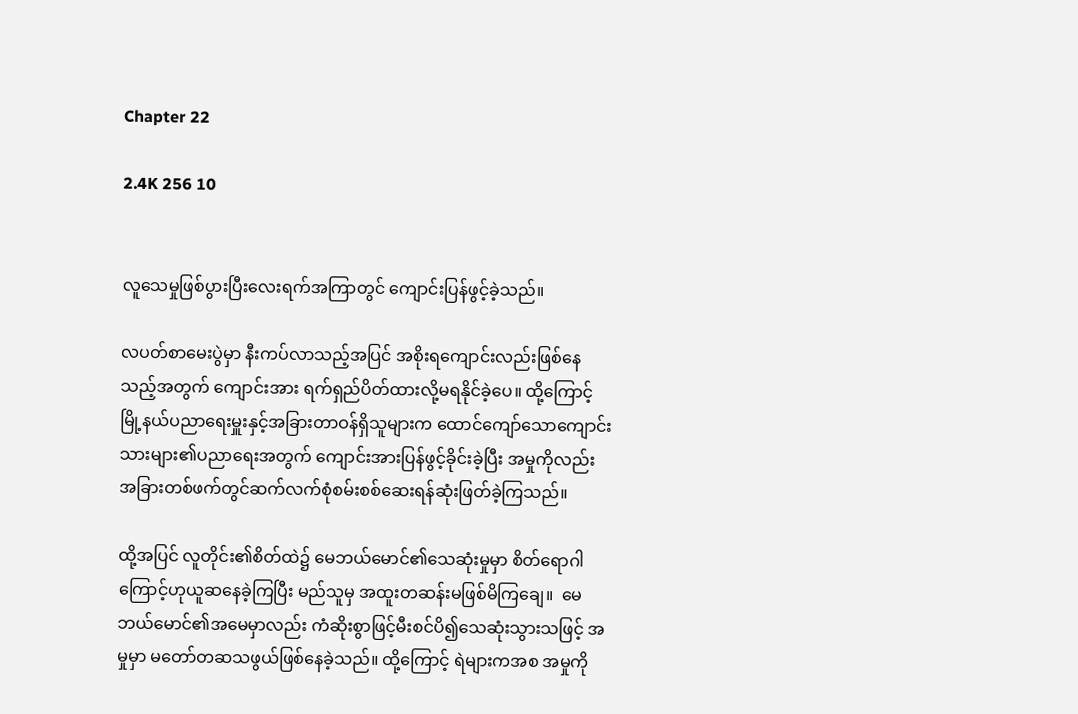Chapter 22

2.4K 256 10


လူသေမှုဖြစ်ပွားပြီးလေးရက်အကြာတွင် ကျောင်းပြန်ဖွင့်ခဲ့သည်။

လပတ်စာမေးပွဲမှာ နီးကပ်လာသည့်အပြင် အစိုးရကျောင်းလည်းဖြစ်နေသည့်အတွက် ကျောင်းအား ရက်ရှည်ပိတ်ထားလို့မရနိုင်ခဲ့ပေ။ ထို့ကြောင့် မြို့နယ်ပညာရေးမှူးနှင့်အခြားတာဝန်ရှိသူများက ထောင်ကျော်သောကျောင်းသားများ၏ပညာရေးအတွက် ကျောင်းအားပြန်ဖွင့်ခိုင်းခဲ့ပြီး အမှုကိုလည်း အခြားတစ်ဖက်တွင်ဆက်လက်စုံစမ်းစစ်ဆေးရန်ဆုံးဖြတ်ခဲ့ကြသည်။

ထို့အပြင် လူတိုင်း၏စိတ်ထဲ၌ မေဘယ်မောင်၏သေဆုံးမှုမှာ စိတ်ရောဂါကြောင့်ဟုယူဆနေခဲ့ကြပြီး မည်သူမှ အထူးတဆန်းမဖြစ်မိကြချေ။  မေဘယ်မောင်၏အမေမှာလည်း ကံဆိုးစွာဖြင့်မီးစင်ပိ၍သေဆုံးသွားသဖြင့် အမှုမှာ မတော်တဆသဖွယ်ဖြစ်နေခဲ့သည်။ ထို့ကြောင့် ရဲများကအစ အမှုကို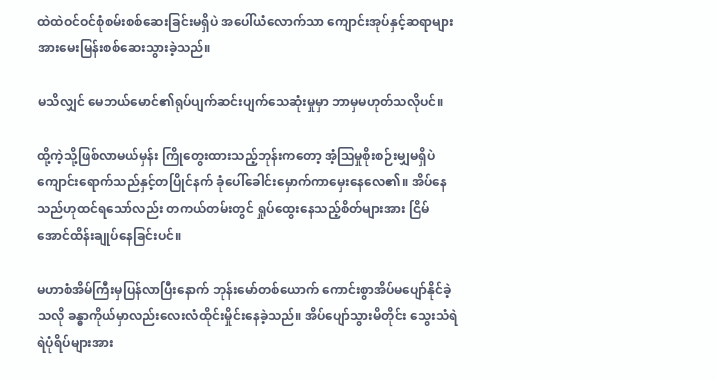ထဲထဲဝင်ဝင်စုံစမ်းစစ်ဆေးခြင်းမရှိပဲ အပေါ်ယံလောက်သာ ကျောင်းအုပ်နှင့်ဆရာများအားမေးမြန်းစစ်ဆေးသွားခဲ့သည်။

မသိလျှင် မေဘယ်မောင်၏ရုပ်ပျက်ဆင်းပျက်သေဆုံးမှုမှာ ဘာမှမဟုတ်သလိုပင်။

ထို့ကဲ့သို့ဖြစ်လာမယ်မှန်း ကြိုတွေးထားသည့်ဘုန်းကတော့ အံ့သြမှုစိုးစဉ်းမျှမရှိပဲ ကျောင်းရောက်သည်နှင့်တပြိုင်နက် ခုံပေါ်ခေါင်းမှောက်ကာမှေးနေလေ၏။ အိပ်နေသည်ဟုထင်ရသော်လည်း တကယ်တမ်းတွင် ရှုပ်ထွေးနေသည့်စိတ်များအား ငြိမ်အောင်ထိန်းချုပ်နေခြင်းပင်။

မဟာစံအိမ်ကြီးမှပြန်လာပြီးနောက် ဘုန်းမော်တစ်ယောက် ကောင်းစွာအိပ်မပျော်နိုင်ခဲ့သလို ခန္ဓာကိုယ်မှာလည်းလေးလံထိုင်းမှိုင်းနေခဲ့သည်။ အိပ်ပျော်သွားမိတိုင်း သွေးသံရဲရဲပုံရိပ်များအား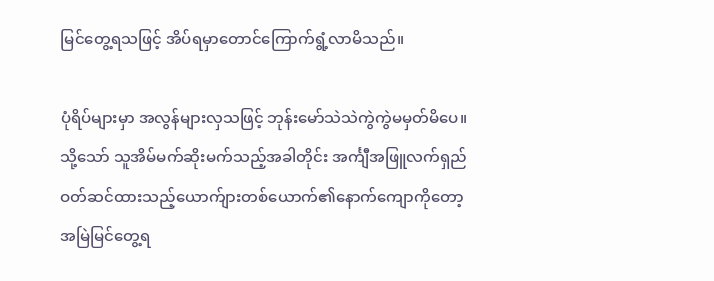မြင်တွေ့ရသဖြင့် အိပ်ရမှာတောင်ကြောက်ရွံ့လာမိသည်။

ပုံရိပ်များမှာ အလွန်များလှသဖြင့် ဘုန်းမော်သဲသဲကွဲကွဲမမှတ်မိပေ။ သို့သော် သူအိမ်မက်ဆိုးမက်သည့်အခါတိုင်း အင်္ကျီအဖြူလက်ရှည်ဝတ်ဆင်ထားသည့်ယောက်ျားတစ်ယောက်၏နောက်ကျောကိုတော့ အမြဲမြင်တွေ့ရ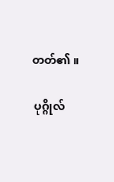တတ်၏။

 ပုဂ္ဂိုလ်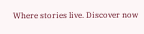Where stories live. Discover now